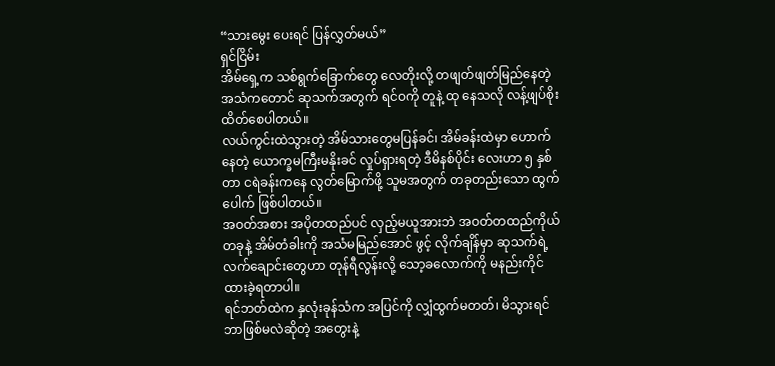“သားမွေး ပေးရင် ပြန်လွှတ်မယ်”
ရှင်ငြိမ်း
အိမ်ရှေ့က သစ်ရွက်ခြောက်တွေ လေတိုးလို့ တဖျတ်ဖျတ်မြည်နေတဲ့ အသံကတောင် ဆုသက်အတွက် ရင်ဝကို တူနဲ့ ထု နေသလို လန့်ဖျပ်စိုးထိတ်စေပါတယ်။
လယ်ကွင်းထဲသွားတဲ့ အိမ်သားတွေမပြန်ခင်၊ အိမ်ခန်းထဲမှာ ဟောက်နေတဲ့ ယောက္ခမကြီးမနိုးခင် လှုပ်ရှားရတဲ့ ဒီမိနစ်ပိုင်း လေးဟာ ၅ နှစ်တာ ငရဲခန်းကနေ လွတ်မြောက်ဖို့ သူမအတွက် တခုတည်းသော ထွက်ပေါက် ဖြစ်ပါတယ်။
အဝတ်အစား အပိုတထည်ပင် လှည့်မယူအားဘဲ အဝတ်တထည်ကိုယ်တခုနဲ့ အိမ်တံခါးကို အသံမမြည်အောင် ဖွင့် လိုက်ချိန်မှာ ဆုသက်ရဲ့လက်ချောင်းတွေဟာ တုန်ရီလွန်းလို့ သော့ခလောက်ကို မနည်းကိုင်ထားခဲ့ရတာပါ။
ရင်ဘတ်ထဲက နှလုံးခုန်သံက အပြင်ကို လျှံထွက်မတတ်၊ မိသွားရင် ဘာဖြစ်မလဲဆိုတဲ့ အတွေးနဲ့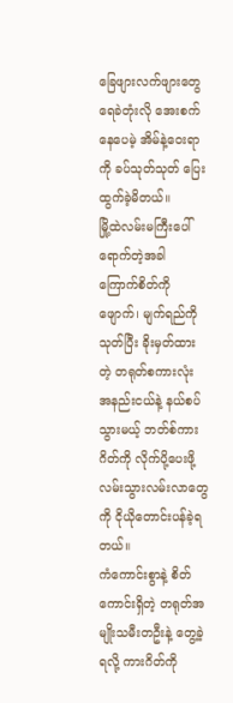ခြေဖျားလက်ဖျားတွေ ရေခဲတုံးလို အေးစက်နေပေမဲ့ အိမ်နဲ့ဝေးရာကို ခပ်သုတ်သုတ် ပြေးထွက်ခဲ့မိတယ်။
မြို့ထဲလမ်းမကြီးပေါ် ရောက်တဲ့အခါ ကြောက်စိတ်ကိုဖျောက်၊ မျက်ရည်ကိုသုတ်ပြီး ခိုးမှတ်ထားတဲ့ တရုတ်စကားလုံး အနည်းငယ်နဲ့ နယ်စပ်သွားမယ့် ဘတ်စ်ကားဂိတ်ကို လိုက်ပို့ပေးဖို့ လမ်းသွားလမ်းလာတွေကို ငိုယိုတောင်းပန်ခဲ့ရတယ်။
ကံကောင်းစွာနဲ့ စိတ်ကောင်းရှိတဲ့ တရုတ်အမျိုးသမီးတဦးနဲ့ တွေ့ခဲ့ရလို့ ကားဂိတ်ကို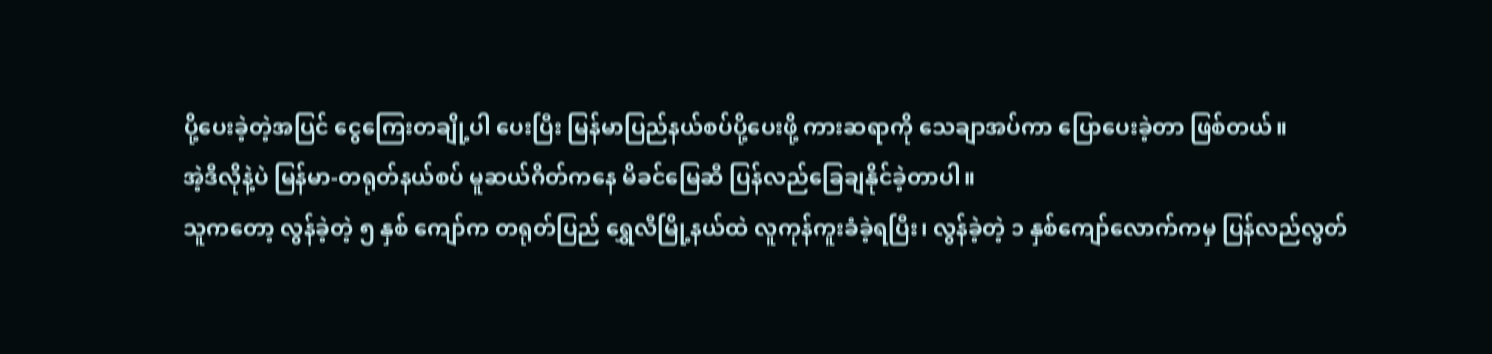ပို့ပေးခဲ့တဲ့အပြင် ငွေကြေးတချို့ပါ ပေးပြီး မြန်မာပြည်နယ်စပ်ပို့ပေးဖို့ ကားဆရာကို သေချာအပ်ကာ ပြောပေးခဲ့တာ ဖြစ်တယ်။
အဲ့ဒီလိုနဲ့ပဲ မြန်မာ-တရုတ်နယ်စပ် မူဆယ်ဂိတ်ကနေ မိခင်မြေဆီ ပြန်လည်ခြေချနိုင်ခဲ့တာပါ။
သူကတော့ လွန်ခဲ့တဲ့ ၅ နှစ် ကျော်က တရုတ်ပြည် ရွှေလီမြို့နယ်ထဲ လူကုန်ကူးခံခဲ့ရပြီး၊ လွန်ခဲ့တဲ့ ၁ နှစ်ကျော်လောက်ကမှ ပြန်လည်လွတ်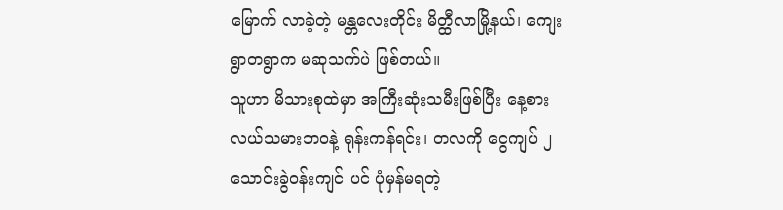မြောက် လာခဲ့တဲ့ မန္တလေးတိုင်း မိတ္ထီလာမြို့နယ်၊ ကျေးရွာတရွာက မဆုသက်ပဲ ဖြစ်တယ်။
သူဟာ မိသားစုထဲမှာ အကြီးဆုံးသမီးဖြစ်ပြီး နေ့စားလယ်သမားဘဝနဲ့ ရုန်းကန်ရင်း၊ တလကို ငွေကျပ် ၂ သောင်းခွဲဝန်းကျင် ပင် ပုံမှန်မရတဲ့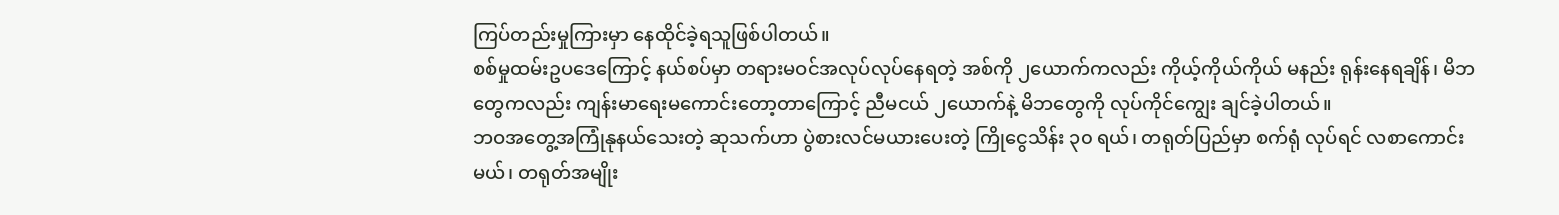ကြပ်တည်းမှုကြားမှာ နေထိုင်ခဲ့ရသူဖြစ်ပါတယ်။
စစ်မှုထမ်းဥပဒေကြောင့် နယ်စပ်မှာ တရားမဝင်အလုပ်လုပ်နေရတဲ့ အစ်ကို ၂ယောက်ကလည်း ကိုယ့်ကိုယ်ကိုယ် မနည်း ရုန်းနေရချိန်၊ မိဘတွေကလည်း ကျန်းမာရေးမကောင်းတော့တာကြောင့် ညီမငယ် ၂ယောက်နဲ့ မိဘတွေကို လုပ်ကိုင်ကျွေး ချင်ခဲ့ပါတယ်။
ဘဝအတွေ့အကြုံနုနယ်သေးတဲ့ ဆုသက်ဟာ ပွဲစားလင်မယားပေးတဲ့ ကြိုငွေသိန်း ၃၀ ရယ်၊ တရုတ်ပြည်မှာ စက်ရုံ လုပ်ရင် လစာကောင်းမယ်၊ တရုတ်အမျိုး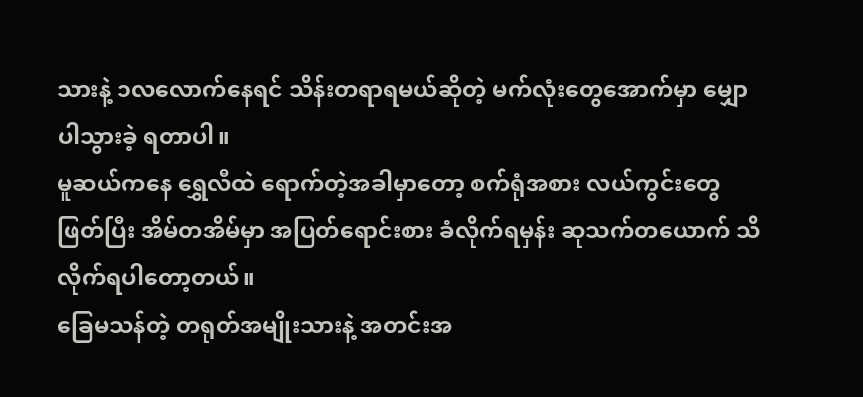သားနဲ့ ၁လလောက်နေရင် သိန်းတရာရမယ်ဆိုတဲ့ မက်လုံးတွေအောက်မှာ မျှောပါသွားခဲ့ ရတာပါ။
မူဆယ်ကနေ ရွှေလီထဲ ရောက်တဲ့အခါမှာတော့ စက်ရုံအစား လယ်ကွင်းတွေဖြတ်ပြီး အိမ်တအိမ်မှာ အပြတ်ရောင်းစား ခံလိုက်ရမှန်း ဆုသက်တယောက် သိလိုက်ရပါတော့တယ်။
ခြေမသန်တဲ့ တရုတ်အမျိုးသားနဲ့ အတင်းအ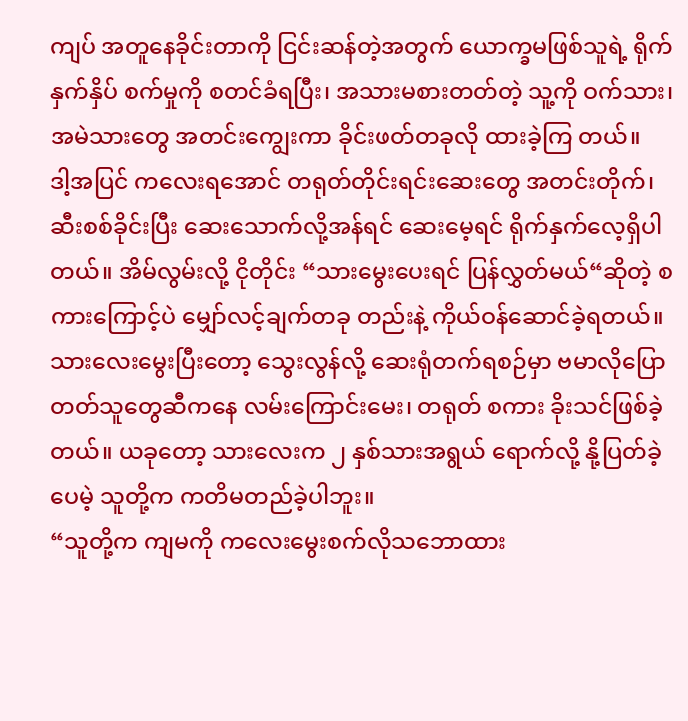ကျပ် အတူနေခိုင်းတာကို ငြင်းဆန်တဲ့အတွက် ယောက္ခမဖြစ်သူရဲ့ ရိုက်နှက်နှိပ် စက်မှုကို စတင်ခံရပြီး၊ အသားမစားတတ်တဲ့ သူ့ကို ဝက်သား၊ အမဲသားတွေ အတင်းကျွေးကာ ခိုင်းဖတ်တခုလို ထားခဲ့ကြ တယ်။
ဒါ့အပြင် ကလေးရအောင် တရုတ်တိုင်းရင်းဆေးတွေ အတင်းတိုက်၊ ဆီးစစ်ခိုင်းပြီး ဆေးသောက်လို့အန်ရင် ဆေးမေ့ရင် ရိုက်နှက်လေ့ရှိပါတယ်။ အိမ်လွမ်းလို့ ငိုတိုင်း “သားမွေးပေးရင် ပြန်လွှတ်မယ်“ဆိုတဲ့ စကားကြောင့်ပဲ မျှော်လင့်ချက်တခု တည်းနဲ့ ကိုယ်ဝန်ဆောင်ခဲ့ရတယ်။
သားလေးမွေးပြီးတော့ သွေးလွန်လို့ ဆေးရုံတက်ရစဉ်မှာ ဗမာလိုပြောတတ်သူတွေဆီကနေ လမ်းကြောင်းမေး၊ တရုတ် စကား ခိုးသင်ဖြစ်ခဲ့တယ်။ ယခုတော့ သားလေးက ၂ နှစ်သားအရွယ် ရောက်လို့ နို့ပြတ်ခဲ့ပေမဲ့ သူတို့က ကတိမတည်ခဲ့ပါဘူး။
“သူတို့က ကျမကို ကလေးမွေးစက်လိုသဘောထား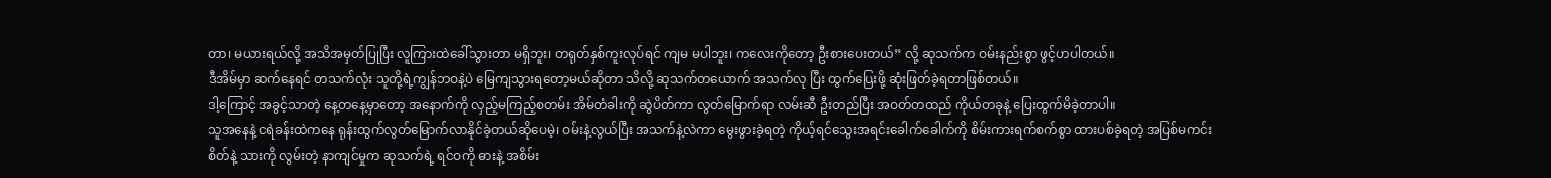တာ၊ မယားရယ်လို့ အသိအမှတ်ပြုပြီး လူကြားထဲခေါ်သွားတာ မရှိဘူး၊ တရုတ်နှစ်ကူးလုပ်ရင် ကျမ မပါဘူး၊ ကလေးကိုတော့ ဦးစားပေးတယ်” လို့ ဆုသက်က ဝမ်းနည်းစွာ ဖွင့်ဟပါတယ်။
ဒီအိမ်မှာ ဆက်နေရင် တသက်လုံး သူတို့ရဲ့ကျွန်ဘဝနဲ့ပဲ မြေကျသွားရတော့မယ်ဆိုတာ သိလို့ ဆုသက်တယောက် အသက်လု ပြီး ထွက်ပြေးဖို့ ဆုံးဖြတ်ခဲ့ရတာဖြစ်တယ်။
ဒါ့ကြောင့် အခွင့်သာတဲ့ နေ့တနေ့မှာတော့ အနောက်ကို လှည့်မကြည့်စတမ်း အိမ်တံခါးကို ဆွဲပိတ်ကာ လွတ်မြောက်ရာ လမ်းဆီ ဦးတည်ပြီး အဝတ်တထည် ကိုယ်တခုနဲ့ ပြေးထွက်မိခဲ့တာပါ။
သူအနေနဲ့ ငရဲခန်းထဲကနေ ရုန်းထွက်လွတ်မြောက်လာနိုင်ခဲ့တယ်ဆိုပေမဲ့၊ ဝမ်းနဲ့လွယ်ပြီး အသက်နဲ့လဲကာ မွေးဖွားခဲ့ရတဲ့ ကိုယ့်ရင်သွေးအရင်းခေါက်ခေါက်ကို စိမ်းကားရက်စက်စွာ ထားပစ်ခဲ့ရတဲ့ အပြစ်မကင်းစိတ်နဲ့ သားကို လွမ်းတဲ့ နာကျင်မှုက ဆုသက်ရဲ့ ရင်ဝကို ဓားနဲ့ အစိမ်း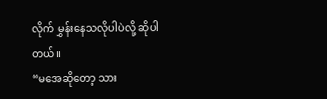လိုက် မွှန်းနေသလိုပါပဲလို့ ဆိုပါတယ်။
“မအေဆိုတော့ သား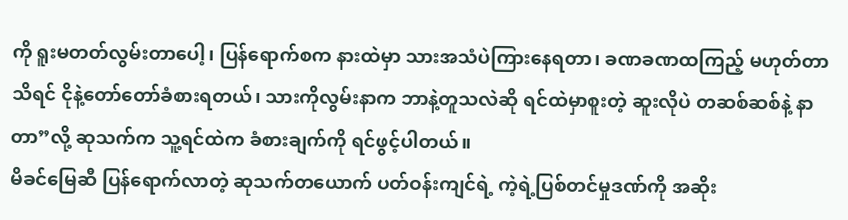ကို ရူးမတတ်လွမ်းတာပေါ့၊ ပြန်ရောက်စက နားထဲမှာ သားအသံပဲကြားနေရတာ၊ ခဏခဏထကြည့် မဟုတ်တာသိရင် ငိုနဲ့တော်တော်ခံစားရတယ်၊ သားကိုလွမ်းနာက ဘာနဲ့တူသလဲဆို ရင်ထဲမှာစူးတဲ့ ဆူးလိုပဲ တဆစ်ဆစ်နဲ့ နာတာ”လို့ ဆုသက်က သူ့ရင်ထဲက ခံစားချက်ကို ရင်ဖွင့်ပါတယ်။
မိခင်မြေဆီ ပြန်ရောက်လာတဲ့ ဆုသက်တယောက် ပတ်ဝန်းကျင်ရဲ့ ကဲ့ရဲ့ပြစ်တင်မှုဒဏ်ကို အဆိုး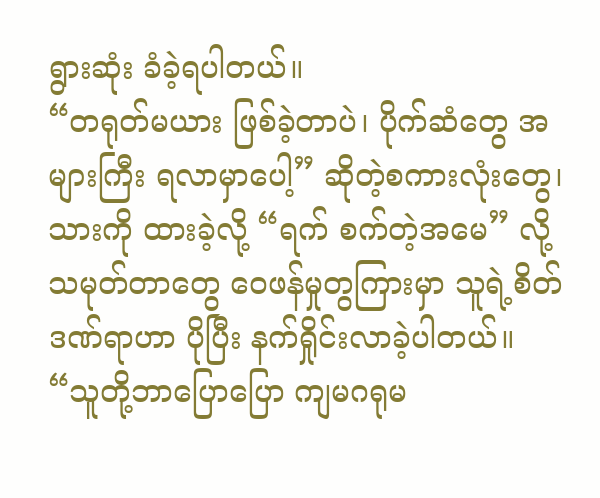ရွားဆုံး ခံခဲ့ရပါတယ်။
“တရုတ်မယား ဖြစ်ခဲ့တာပဲ၊ ပိုက်ဆံတွေ အများကြီး ရလာမှာပေါ့” ဆိုတဲ့စကားလုံးတွေ၊ သားကို ထားခဲ့လို့ “ရက် စက်တဲ့အမေ” လို့ သမုတ်တာတွေ ဝေဖန်မှုတွကြားမှာ သူရဲ့စိတ်ဒဏ်ရာဟာ ပိုပြီး နက်ရှိုင်းလာခဲ့ပါတယ်။
“သူတို့ဘာပြောပြော ကျမဂရုမ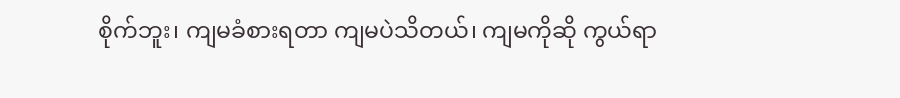စိုက်ဘူး၊ ကျမခံစားရတာ ကျမပဲသိတယ်၊ ကျမကိုဆို ကွယ်ရာ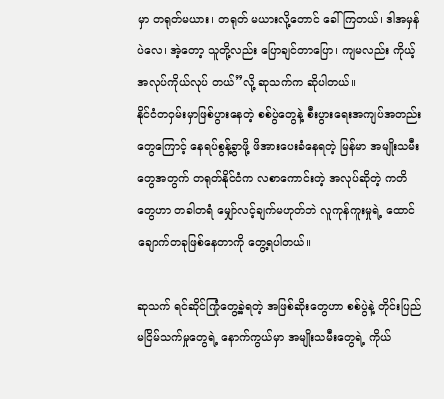မှာ တရုတ်မယား၊ တရုတ် မယားလို့တောင် ခေါ်ကြတယ်၊ ဒါအမှန်ပဲလေ၊ အဲ့တော့ သူတို့လည်း ပြောချင်တာပြော၊ ကျမလည်း ကိုယ့်အလုပ်ကိုယ်လုပ် တယ်”လို့ ဆုသက်က ဆိုပါတယ်။
နိုင်ငံတဝှမ်းမှာဖြစ်ပွားနေတဲ့ စစ်ပွဲတွေနဲ့ စီးပွားရေးအကျပ်အတည်းတွေကြောင့် နေရပ်စွန့်ခွာဖို့ ဖိအားပေးခံနေရတဲ့ မြန်မာ အမျိုးသမီးတွေအတွက် တရုတ်နိုင်ငံက လစာကောင်းတဲ့ အလုပ်ဆိုတဲ့ ကတိတွေဟာ တခါတရံ မျှော်လင့်ချက်မဟုတ်ဘဲ လူကုန်ကူးမှုရဲ့ ထောင်ချောက်တခုဖြစ်နေတာကို တွေ့ရပါတယ်။

ဆုသက် ရင်ဆိုင်ကြုံတွေ့ခဲ့ရတဲ့ အဖြစ်ဆိုးတွေဟာ စစ်ပွဲနဲ့ တိုင်းပြည်မငြိမ်သက်မှုတွေရဲ့ နောက်ကွယ်မှာ အမျိုးသမီးတွေရဲ့ ကိုယ်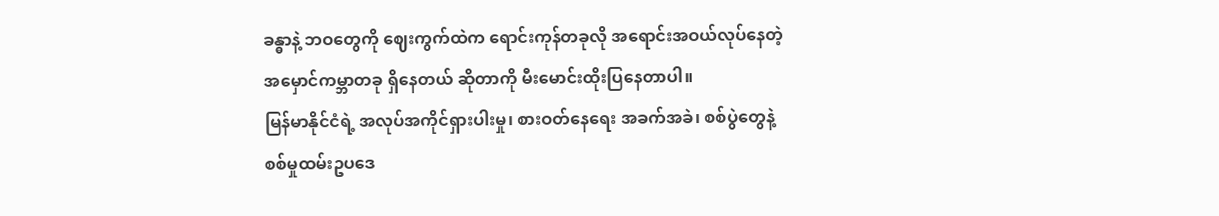ခန္ဓာနဲ့ ဘဝတွေကို ဈေးကွက်ထဲက ရောင်းကုန်တခုလို အရောင်းအဝယ်လုပ်နေတဲ့ အမှောင်ကမ္ဘာတခု ရှိနေတယ် ဆိုတာကို မီးမောင်းထိုးပြနေတာပါ။
မြန်မာနိုင်ငံရဲ့ အလုပ်အကိုင်ရှားပါးမှု၊ စားဝတ်နေရေး အခက်အခဲ၊ စစ်ပွဲတွေနဲ့ စစ်မှုထမ်းဥပဒေ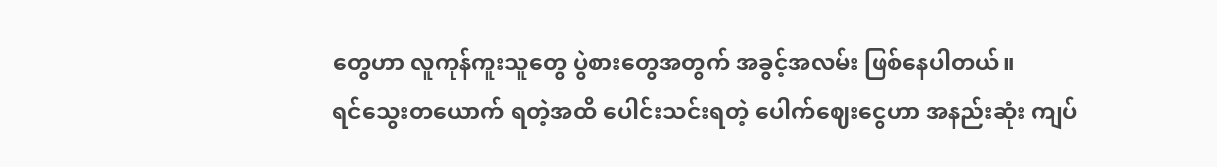တွေဟာ လူကုန်ကူးသူတွေ ပွဲစားတွေအတွက် အခွင့်အလမ်း ဖြစ်နေပါတယ်။
ရင်သွေးတယောက် ရတဲ့အထိ ပေါင်းသင်းရတဲ့ ပေါက်ဈေးငွေဟာ အနည်းဆုံး ကျပ်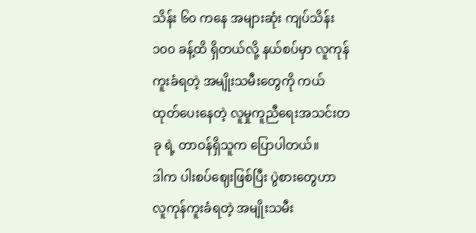သိန်း ၆၀ ကနေ အများဆုံး ကျပ်သိန်း ၁၀၀ ခန့်ထိ ရှိတယ်လို့ နယ်စပ်မှာ လူကုန်ကူးခံရတဲ့ အမျိုးသမီးတွေကို ကယ်ထုတ်ပေးနေတဲ့ လူမှုကူညီရေးအသင်းတခု ရဲ့ တာဝန်ရှိသူက ပြောပါတယ်။
ဒါက ပါးစပ်ဈေးဖြစ်ပြီး ပွဲစားတွေဟာ လူကုန်ကူးခံရတဲ့ အမျိုးသမီး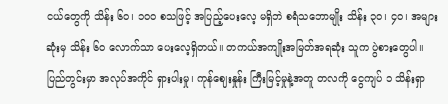ငယ်တွေကို သိန်း ၆၀၊ ၁၀၀ စသဖြင့် အပြည့်ပေးလေ့ မရှိဘဲ စရံသဘောမျိုး သိန်း ၃၀၊ ၄၀၊ အများဆုံးမှ သိန်း ၆၀ လောက်သာ ပေးလေ့ရှိတယ်။ တကယ်အကျိုးအမြတ်အရဆုံး သူက ပွဲစားတွေပါ။
ပြည်တွင်းမှာ အလုပ်အကိုင် ရှားပါးမှု၊ ကုန်ဈေးနှုန်း ကြီးမြင့်မှုနဲ့အတူ တလကို ငွေကျပ် ၁ သိန်းရှာ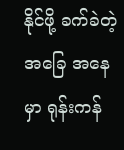နိုင်ဖို့ ခက်ခဲတဲ့ အခြေ အနေမှာ ရုန်းကန်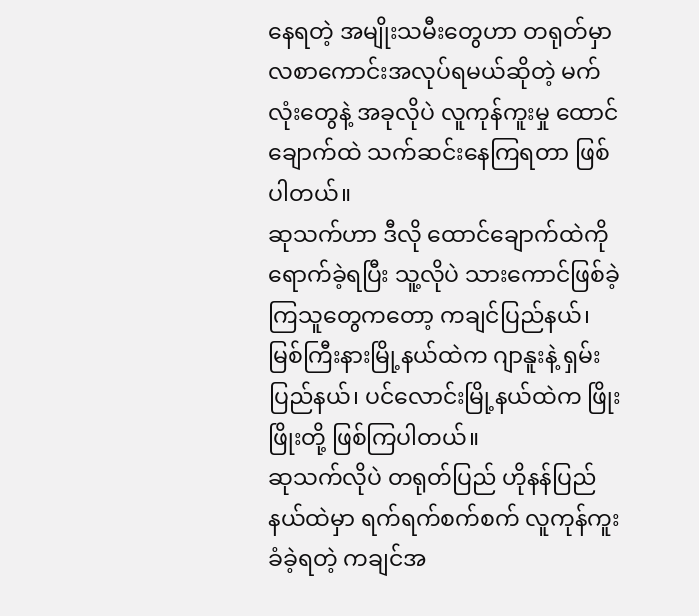နေရတဲ့ အမျိုးသမီးတွေဟာ တရုတ်မှာ လစာကောင်းအလုပ်ရမယ်ဆိုတဲ့ မက်လုံးတွေနဲ့ အခုလိုပဲ လူကုန်ကူးမှု ထောင်ချောက်ထဲ သက်ဆင်းနေကြရတာ ဖြစ်ပါတယ်။
ဆုသက်ဟာ ဒီလို ထောင်ချောက်ထဲကို ရောက်ခဲ့ရပြီး သူ့လိုပဲ သားကောင်ဖြစ်ခဲ့ကြသူတွေကတော့ ကချင်ပြည်နယ်၊ မြစ်ကြီးနားမြို့နယ်ထဲက ဂျာနူးနဲ့ ရှမ်းပြည်နယ်၊ ပင်လောင်းမြို့နယ်ထဲက ဖြိုးဖြိုးတို့ ဖြစ်ကြပါတယ်။
ဆုသက်လိုပဲ တရုတ်ပြည် ဟိုနန်ပြည်နယ်ထဲမှာ ရက်ရက်စက်စက် လူကုန်ကူးခံခဲ့ရတဲ့ ကချင်အ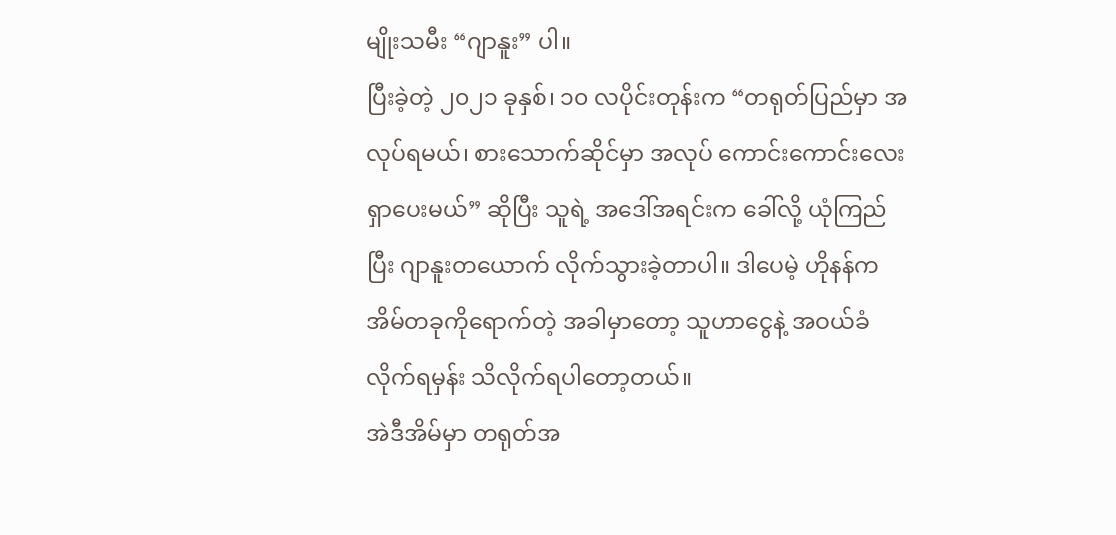မျိုးသမီး “ဂျာနူး” ပါ။
ပြီးခဲ့တဲ့ ၂၀၂၁ ခုနှစ်၊ ၁၀ လပိုင်းတုန်းက “တရုတ်ပြည်မှာ အလုပ်ရမယ်၊ စားသောက်ဆိုင်မှာ အလုပ် ကောင်းကောင်းလေး ရှာပေးမယ်” ဆိုပြီး သူရဲ့ အဒေါ်အရင်းက ခေါ်လို့ ယုံကြည်ပြီး ဂျာနူးတယောက် လိုက်သွားခဲ့တာပါ။ ဒါပေမဲ့ ဟိုနန်က အိမ်တခုကိုရောက်တဲ့ အခါမှာတော့ သူဟာငွေနဲ့ အဝယ်ခံလိုက်ရမှန်း သိလိုက်ရပါတော့တယ်။
အဲဒီအိမ်မှာ တရုတ်အ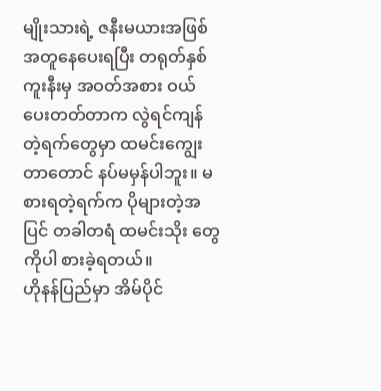မျိုးသားရဲ့ ဇနီးမယားအဖြစ် အတူနေပေးရပြီး တရုတ်နှစ်ကူးနီးမှ အဝတ်အစား ဝယ်ပေးတတ်တာက လွဲရင်ကျန်တဲ့ရက်တွေမှာ ထမင်းကျွေးတာတောင် နပ်မမှန်ပါဘူး။ မစားရတဲ့ရက်က ပိုများတဲ့အပြင် တခါတရံ ထမင်းသိုး တွေကိုပါ စားခဲ့ရတယ်။
ဟိုနန်ပြည်မှာ အိမ်ပိုင်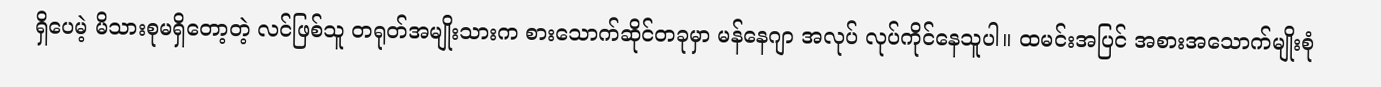ရှိပေမဲ့ မိသားစုမရှိတော့တဲ့ လင်ဖြစ်သူ တရုတ်အမျိုးသားက စားသောက်ဆိုင်တခုမှာ မန်နေဂျာ အလုပ် လုပ်ကိုင်နေသူပါ။ ထမင်းအပြင် အစားအသောက်မျိုးစုံ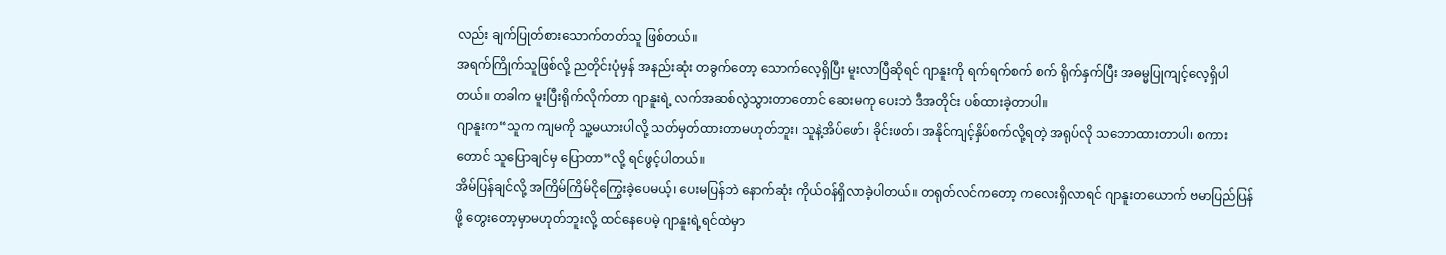လည်း ချက်ပြုတ်စားသောက်တတ်သူ ဖြစ်တယ်။
အရက်ကြိုက်သူဖြစ်လို့ ညတိုင်းပုံမှန် အနည်းဆုံး တခွက်တော့ သောက်လေ့ရှိပြီး မူးလာပြီဆိုရင် ဂျာနူးကို ရက်ရက်စက် စက် ရိုက်နှက်ပြီး အဓမ္မပြုကျင့်လေ့ရှိပါတယ်။ တခါက မူးပြီးရိုက်လိုက်တာ ဂျာနူးရဲ့ လက်အဆစ်လွဲသွားတာတောင် ဆေးမကု ပေးဘဲ ဒီအတိုင်း ပစ်ထားခဲ့တာပါ။
ဂျာနူးက“သူက ကျမကို သူ့မယားပါလို့ သတ်မှတ်ထားတာမဟုတ်ဘူး၊ သူနဲ့အိပ်ဖော်၊ ခိုင်းဖတ်၊ အနိုင်ကျင့်နှိပ်စက်လို့ရတဲ့ အရုပ်လို သဘောထားတာပါ၊ စကားတောင် သူပြောချင်မှ ပြောတာ”လို့ ရင်ဖွင့်ပါတယ်။
အိမ်ပြန်ချင်လို့ အကြိမ်ကြိမ်ငိုကြွေးခဲ့ပေမယ့်၊ ပေးမပြန်ဘဲ နောက်ဆုံး ကိုယ်ဝန်ရှိလာခဲ့ပါတယ်။ တရုတ်လင်ကတော့ ကလေးရှိလာရင် ဂျာနူးတယောက် ဗမာပြည်ပြန်ဖို့ တွေးတော့မှာမဟုတ်ဘူးလို့ ထင်နေပေမဲ့ ဂျာနူးရဲ့ရင်ထဲမှာ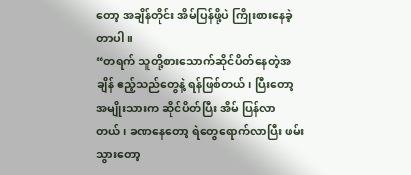တော့ အချိန်တိုင်း အိမ်ပြန်ဖို့ပဲ ကြိုးစားနေခဲ့တာပါ။
“တရက် သူတို့စားသောက်ဆိုင်ပိတ်နေတဲ့အချိန် ဧည့်သည်တွေနဲ့ ရန်ဖြစ်တယ်၊ ပြီးတော့ အမျိုးသားက ဆိုင်ပိတ်ပြီး အိမ် ပြန်လာတယ်၊ ခဏနေတော့ ရဲတွေရောက်လာပြီး ဖမ်းသွားတော့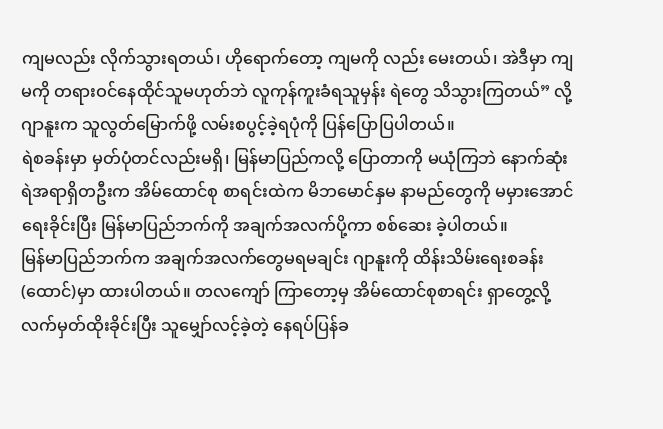ကျမလည်း လိုက်သွားရတယ်၊ ဟိုရောက်တော့ ကျမကို လည်း မေးတယ်၊ အဲဒီမှာ ကျမကို တရားဝင်နေထိုင်သူမဟုတ်ဘဲ လူကုန်ကူးခံရသူမှန်း ရဲတွေ သိသွားကြတယ်” လို့ ဂျာနူးက သူလွတ်မြောက်ဖို့ လမ်းစပွင့်ခဲ့ရပုံကို ပြန်ပြောပြပါတယ်။
ရဲစခန်းမှာ မှတ်ပုံတင်လည်းမရှိ၊ မြန်မာပြည်ကလို့ ပြောတာကို မယုံကြဘဲ နောက်ဆုံး ရဲအရာရှိတဦးက အိမ်ထောင်စု စာရင်းထဲက မိဘမောင်နှမ နာမည်တွေကို မမှားအောင် ရေးခိုင်းပြီး မြန်မာပြည်ဘက်ကို အချက်အလက်ပို့ကာ စစ်ဆေး ခဲ့ပါတယ်။
မြန်မာပြည်ဘက်က အချက်အလက်တွေမရမချင်း ဂျာနူးကို ထိန်းသိမ်းရေးစခန်း (ထောင်)မှာ ထားပါတယ်။ တလကျော် ကြာတော့မှ အိမ်ထောင်စုစာရင်း ရှာတွေ့လို့ လက်မှတ်ထိုးခိုင်းပြီး သူမျှော်လင့်ခဲ့တဲ့ နေရပ်ပြန်ခ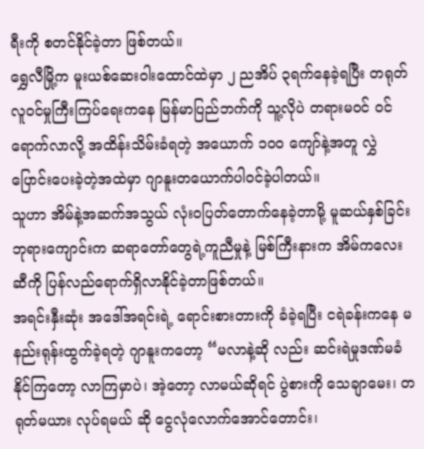ရီးကို စတင်နိုင်ခဲ့တာ ဖြစ်တယ်။
ရွှေလီမြို့က မူးယစ်ဆေးဝါးထောင်ထဲမှာ ၂ ညအိပ် ၃ရက်နေခဲ့ရပြီး တရုတ်လူဝင်မှုကြီးကြပ်ရေးကနေ မြန်မာပြည်ဘက်ကို သူ့လိုပဲ တရားမဝင် ဝင်ရောက်လာလို့ အထိန်းသိမ်းခံရတဲ့ အယောက် ၁၀၀ ကျော်နဲ့အတူ လွှဲပြောင်းပေးခဲ့တဲ့အထဲမှာ ဂျာနူးတယောက်ပါဝင်ခဲ့ပါတယ်။
သူဟာ အိမ်နဲ့အဆက်အသွယ် လုံးဝပြတ်တောက်နေခဲ့တာမို့ မူဆယ်နှစ်ခြင်းဘုရားကျောင်းက ဆရာတော်တွေရဲ့ကူညီမှုနဲ့ မြစ်ကြီးနားက အိမ်ကလေးဆီကို ပြန်လည်ရောက်ရှိလာနိုင်ခဲ့တာဖြစ်တယ်။
အရင်းနှီးဆုံး အဒေါ်အရင်းရဲ့ ရောင်းစားတားကို ခံခဲ့ရပြီး ငရဲခန်းကနေ မနည်းရုန်းထွက်ခဲ့ရတဲ့ ဂျာနူးကတော့ “မလာနဲ့ဆို လည်း ဆင်းရဲမှုဒဏ်မခံနိုင်ကြတော့ လာကြမှာပဲ၊ အဲ့တော့ လာမယ်ဆိုရင် ပွဲစားကို သေချာမေး၊ တရုတ်မယား လုပ်ရမယ် ဆို ငွေလုံလောက်အောင်တောင်း၊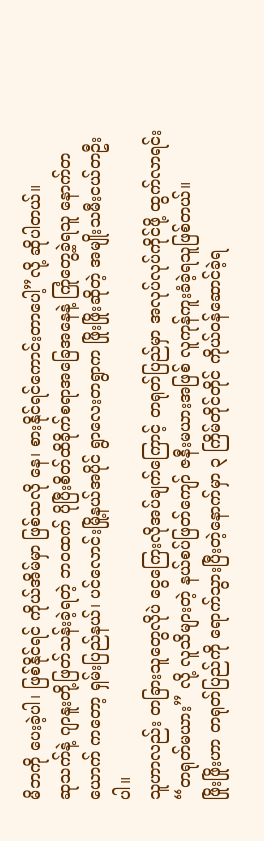မိဘကို ပေးခဲ့ပါ၊ ဖြစ်နိုင်ရင် ကိုယ်အိမ်မှာ ဖြစ်သလို နေ၊ စားနိုင်ရင်ကောင်းတာပေါ့”လို့ ဆိုပါတယ်။
ဆုသက်နဲ့ ဂျာနူးတို့ဖြတ်သန်းခဲ့ရတဲ့ ဘဝထက် ပိုပြီးစိတ်ထိခိုက်စရာအခြေအနေနဲ့ ကြုံတွေ့ခဲ့ရသူ နောက်တယောက် ကတော့ ရှမ်းပြည်နယ်၊ ပင်လောင်းမြို့နယ်အပိုင် ရွာလေးတရွာက ဖြိုးဖြိုးဆိုတဲ့ အမျိုးသမီးငယ်တဦးပါ။
သူဟာလည်း တခြားသူတွေလိုပဲ ငွေကြေးလိုအပ်ချက်ကြောင့် တရုတ်ပြည်မှာ အလုပ်လုပ်ကိုင်ဖို့ ထွက်လာရင်း “တရုတ်မယား” လို့ လူသိများတဲ့ နယ်စပ်ဖြတ်ကျော် ဇနီးမယားအဖြစ် လူကုန်ကူးခံခဲ့ရသူဖြစ်တယ်။
ဖြိုးဖြိုးဟာ တရုတ်ပြည်ကို ရောက်သွားပြီးတဲ့နောက်မှာ ၃ ကြိမ်တိုင်တိုင် ကိုယ်ဝန်ဆောင်ခဲ့ရ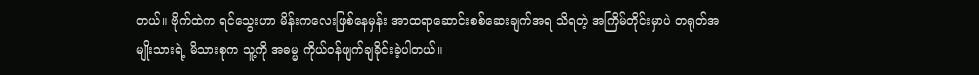တယ်။ ဗိုက်ထဲက ရင်သွေးဟာ မိန်းကလေးဖြစ်နေမှန်း အာထရာဆောင်းစစ်ဆေးချက်အရ သိရတဲ့ အကြိမ်တိုင်းမှာပဲ တရုတ်အမျိုးသားရဲ့ မိသားစုက သူ့ကို အဓမ္မ ကိုယ်ဝန်ဖျက်ချခိုင်းခဲ့ပါတယ်။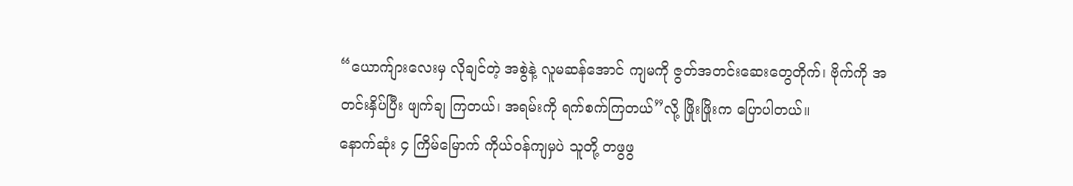“ယောက်ျားလေးမှ လိုချင်တဲ့ အစွဲနဲ့ လူမဆန်အောင် ကျမကို ဇွတ်အတင်းဆေးတွေတိုက်၊ ဗိုက်ကို အတင်းနှိပ်ပြီး ဖျက်ချ ကြတယ်၊ အရမ်းကို ရက်စက်ကြတယ်”လို့ ဖြိုးဖြိုးက ပြောပါတယ်။
နောက်ဆုံး ၄ ကြိမ်မြောက် ကိုယ်ဝန်ကျမှပဲ သူတို့ တဖွဖွ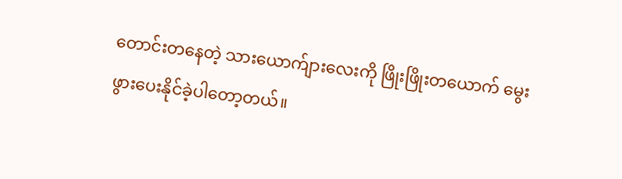တောင်းတနေတဲ့ သားယောက်ျားလေးကို ဖြိုးဖြိုးတယောက် မွေးဖွားပေးနိုင်ခဲ့ပါတော့တယ်။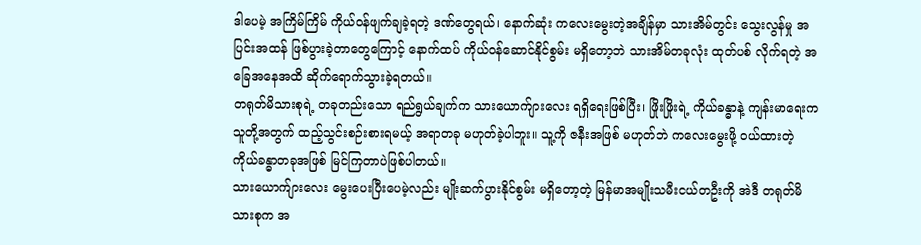ဒါပေမဲ့ အကြိမ်ကြိမ် ကိုယ်ဝန်ဖျက်ချခဲ့ရတဲ့ ဒဏ်တွေရယ်၊ နောက်ဆုံး ကလေးမွေးတဲ့အချိန်မှာ သားအိမ်တွင်း သွေးလွန်မှု အပြင်းအထန် ဖြစ်ပွားခဲ့တာတွေကြောင့် နောက်ထပ် ကိုယ်ဝန်ဆောင်နိုင်စွမ်း မရှိတော့ဘဲ သားအိမ်တခုလုံး ထုတ်ပစ် လိုက်ရတဲ့ အခြေအနေအထိ ဆိုက်ရောက်သွားခဲ့ရတယ်။
တရုတ်မိသားစုရဲ့ တခုတည်းသော ရည်ရွယ်ချက်က သားယောက်ျားလေး ရရှိရေးဖြစ်ပြီး၊ ဖြိုးဖြိုးရဲ့ ကိုယ်ခန္ဓာနဲ့ ကျန်းမာရေးက သူတို့အတွက် ထည့်သွင်းစဉ်းစားရမယ့် အရာတခု မဟုတ်ခဲ့ပါဘူး။ သူ့ကို ဇနီးအဖြစ် မဟုတ်ဘဲ ကလေးမွေးဖို့ ဝယ်ထားတဲ့ ကိုယ်ခန္ဓာတခုအဖြစ် မြင်ကြတာပဲဖြစ်ပါတယ်။
သားယောက်ျားလေး မွေးပေးပြီးပေမဲ့လည်း မျိုးဆက်ပွားနိုင်စွမ်း မရှိတော့တဲ့ မြန်မာအမျိုးသမီးငယ်တဦးကို အဲဒီ တရုတ်မိသားစုက အ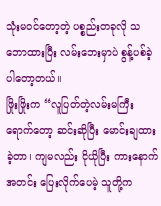သုံးမဝင်တော့တဲ့ ပစ္စည်းတခုလို သဘောထားပြီး လမ်းဘေးမှာပဲ စွန့်ပစ်ခဲ့ပါတော့တယ်။
ဖြိုးဖြိုးက “လူပြတ်တဲ့လမ်းမကြီးရောက်တော့ ဆင်းဆိုပြီး မောင်းချထားခဲ့တာ၊ ကျမလည်း ငိုယိုပြီး ကားနောက် အတင်း ပြေးလိုက်ပေမဲ့ သူတို့က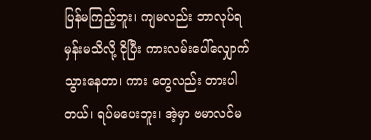ပြန်မကြည့်ဘူး၊ ကျမလည်း ဘာလုပ်ရမှန်းမသိလို့ ငိုပြီး ကားလမ်းပေါ်လျှောက်သွားနေတာ၊ ကား တွေလည်း တားပါတယ်၊ ရပ်မပေးဘူး၊ အဲ့မှာ ဗမာလင်မ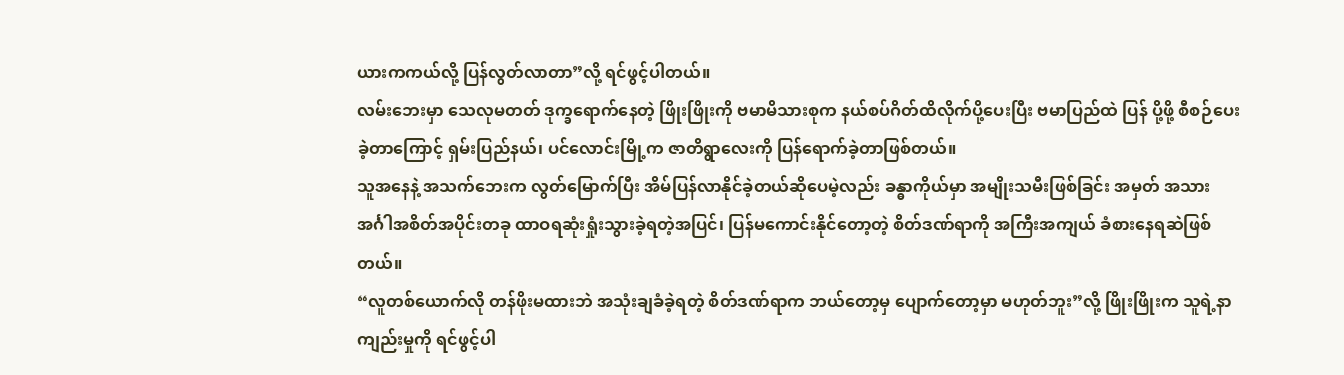ယားကကယ်လို့ ပြန်လွတ်လာတာ”လို့ ရင်ဖွင့်ပါတယ်။
လမ်းဘေးမှာ သေလုမတတ် ဒုက္ခရောက်နေတဲ့ ဖြိုးဖြိုးကို ဗမာမိသားစုက နယ်စပ်ဂိတ်ထိလိုက်ပို့ပေးပြီး ဗမာပြည်ထဲ ပြန် ပို့ဖို့ စီစဉ်ပေးခဲ့တာကြောင့် ရှမ်းပြည်နယ်၊ ပင်လောင်းမြို့က ဇာတိရွာလေးကို ပြန်ရောက်ခဲ့တာဖြစ်တယ်။
သူအနေနဲ့ အသက်ဘေးက လွတ်မြောက်ပြီး အိမ်ပြန်လာနိုင်ခဲ့တယ်ဆိုပေမဲ့လည်း ခန္ဓာကိုယ်မှာ အမျိုးသမီးဖြစ်ခြင်း အမှတ် အသား အင်္ဂါအစိတ်အပိုင်းတခု ထာဝရဆုံးရှုံးသွားခဲ့ရတဲ့အပြင်၊ ပြန်မကောင်းနိုင်တော့တဲ့ စိတ်ဒဏ်ရာကို အကြီးအကျယ် ခံစားနေရဆဲဖြစ်တယ်။
“လူတစ်ယောက်လို တန်ဖိုးမထားဘဲ အသုံးချခံခဲ့ရတဲ့ စိတ်ဒဏ်ရာက ဘယ်တော့မှ ပျောက်တော့မှာ မဟုတ်ဘူး”လို့ ဖြိုးဖြိုးက သူရဲ့နာကျည်းမှုကို ရင်ဖွင့်ပါ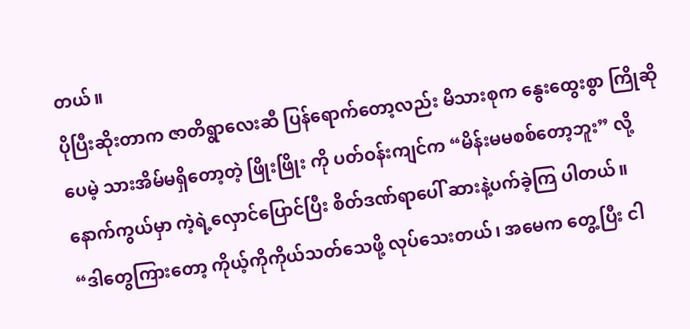တယ်။
ပိုပြီးဆိုးတာက ဇာတိရွာလေးဆီ ပြန်ရောက်တော့လည်း မိသားစုက နွေးထွေးစွာ ကြိုဆိုပေမဲ့ သားအိမ်မရှိတော့တဲ့ ဖြိုးဖြိုး ကို ပတ်ဝန်းကျင်က “မိန်းမမစစ်တော့ဘူး” လို့ နောက်ကွယ်မှာ ကဲ့ရဲ့လှောင်ပြောင်ပြီး စိတ်ဒဏ်ရာပေါ် ဆားနဲ့ပက်ခဲ့ကြ ပါတယ်။
“ဒါတွေကြားတော့ ကိုယ့်ကိုကိုယ်သတ်သေဖို့ လုပ်သေးတယ်၊ အမေက တွေ့ပြီး ငါ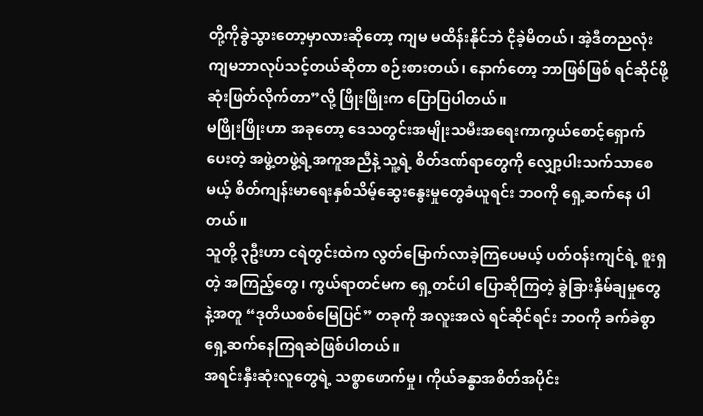တို့ကိုခွဲသွားတော့မှာလားဆိုတော့ ကျမ မထိန်းနိုင်ဘဲ ငိုခဲ့မိတယ်၊ အဲ့ဒီတညလုံး ကျမဘာလုပ်သင့်တယ်ဆိုတာ စဉ်းစားတယ်၊ နောက်တော့ ဘာဖြစ်ဖြစ် ရင်ဆိုင်ဖို့ ဆုံးဖြတ်လိုက်တာ”လို့ ဖြိုးဖြိုးက ပြောပြပါတယ်။
မဖြိုးဖြိုးဟာ အခုတော့ ဒေသတွင်းအမျိုးသမီးအရေးကာကွယ်စောင့်ရှောက်ပေးတဲ့ အဖွဲ့တဖွဲ့ရဲ့အကူအညီနဲ့ သူ့ရဲ့ စိတ်ဒဏ်ရာတွေကို လျှော့ပါးသက်သာစေမယ့် စိတ်ကျန်းမာရေးနှစ်သိမ့်ဆွေးနွေးမှုတွေခံယူရင်း ဘဝကို ရှေ့ဆက်နေ ပါတယ်။
သူတို့ ၃ဦးဟာ ငရဲတွင်းထဲက လွတ်မြောက်လာခဲ့ကြပေမယ့် ပတ်ဝန်းကျင်ရဲ့ စူးရှတဲ့ အကြည့်တွေ၊ ကွယ်ရာတင်မက ရှေ့တင်ပါ ပြောဆိုကြတဲ့ ခွဲခြားနှိမ်ချမှုတွေနဲ့အတူ “ဒုတိယစစ်မြေပြင်” တခုကို အလူးအလဲ ရင်ဆိုင်ရင်း ဘဝကို ခက်ခဲစွာ ရှေ့ဆက်နေကြရဆဲဖြစ်ပါတယ်။
အရင်းနှီးဆုံးလူတွေရဲ့ သစ္စာဖောက်မှု၊ ကိုယ်ခန္ဓာအစိတ်အပိုင်း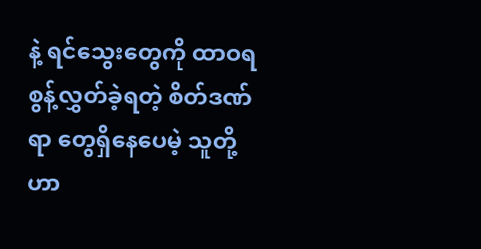နဲ့ ရင်သွေးတွေကို ထာဝရစွန့်လွှတ်ခဲ့ရတဲ့ စိတ်ဒဏ်ရာ တွေရှိနေပေမဲ့ သူတို့ဟာ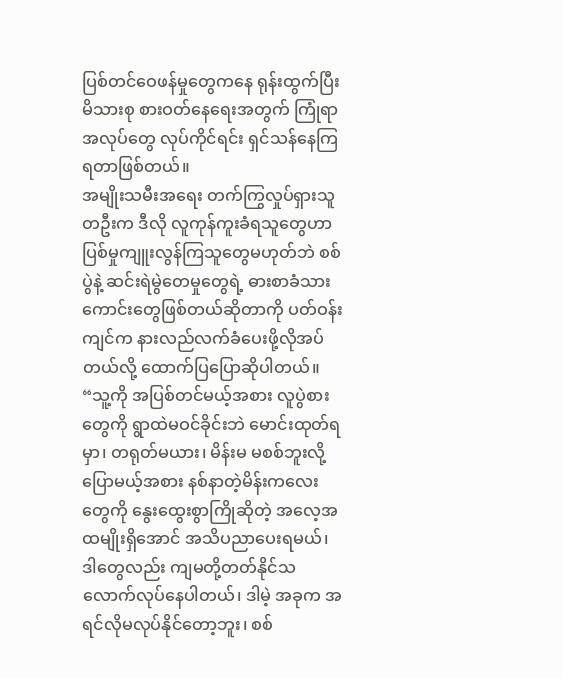ပြစ်တင်ဝေဖန်မှုတွေကနေ ရုန်းထွက်ပြီး မိသားစု စားဝတ်နေရေးအတွက် ကြုံရာအလုပ်တွေ လုပ်ကိုင်ရင်း ရှင်သန်နေကြရတာဖြစ်တယ်။
အမျိုးသမီးအရေး တက်ကြွလှုပ်ရှားသူ တဦးက ဒီလို လူကုန်ကူးခံရသူတွေဟာ ပြစ်မှုကျူးလွန်ကြသူတွေမဟုတ်ဘဲ စစ်ပွဲနဲ့ ဆင်းရဲမွဲတေမှုတွေရဲ့ ဓားစာခံသားကောင်းတွေဖြစ်တယ်ဆိုတာကို ပတ်ဝန်းကျင်က နားလည်လက်ခံပေးဖို့လိုအပ်တယ်လို့ ထောက်ပြပြောဆိုပါတယ်။
“သူ့ကို အပြစ်တင်မယ့်အစား လူပွဲစားတွေကို ရွာထဲမဝင်ခိုင်းဘဲ မောင်းထုတ်ရမှာ၊ တရုတ်မယား၊ မိန်းမ မစစ်ဘူးလို့ ပြောမယ့်အစား နစ်နာတဲ့မိန်းကလေးတွေကို နွေးထွေးစွာကြိုဆိုတဲ့ အလေ့အထမျိုးရှိအောင် အသိပညာပေးရမယ်၊ ဒါတွေလည်း ကျမတို့တတ်နိုင်သလောက်လုပ်နေပါတယ်၊ ဒါမဲ့ အခုက အရင်လိုမလုပ်နိုင်တော့ဘူး၊ စစ်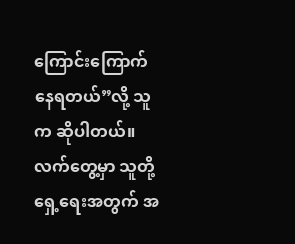ကြောင်းကြောက် နေရတယ်”လို့ သူက ဆိုပါတယ်။
လက်တွေ့မှာ သူတို့ရှေ့ရေးအတွက် အ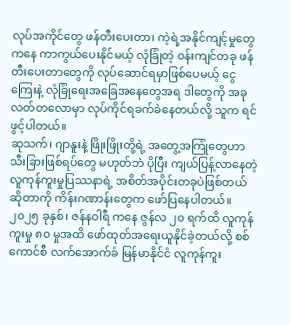လုပ်အကိုင်တွေ ဖန်တီးပေးတာ၊ ကဲ့ရဲ့အနိုင်ကျင့်မှုတွေကနေ ကာကွယ်ပေးနိုင်မယ့် လုံခြုံတဲ့ ဝန်းကျင်တခု ဖန်တီးပေးတာတွေကို လုပ်ဆောင်ရမှာဖြစ်ပေမယ့် ငွေကြေးနဲ့ လုံခြုံရေးအခြေအနေတွေအရ ဒါတွေကို အခုလတ်တလောမှာ လုပ်ကိုင်ရခက်ခဲနေတယ်လို့ သူက ရင်ဖွင့်ပါတယ်။
ဆုသက်၊ ဂျာနူးနဲ့ ဖြိုးဖြိုးတို့ရဲ့ အတွေ့အကြုံတွေဟာ သီးခြားဖြစ်ရပ်တွေ မဟုတ်ဘဲ ပိုပြီး ကျယ်ပြန့်လာနေတဲ့ လူကုန်ကူးမှုပြဿနာရဲ့ အစိတ်အပိုင်းတခုပဲဖြစ်တယ်ဆိုတာကို ကိန်းဂဏာန်းတွေက ဖော်ပြနေပါတယ်။
၂၀၂၅ ခုနှစ်၊ ဇန်နဝါရီ ကနေ ဇွန်လ ၂၀ ရက်ထိ လူကုန်ကူးမှု ၈၀ မှုအထိ ဖော်ထုတ်အရေးယူနိုင်ခဲ့တယ်လို့ စစ်ကောင်စီ လက်အောက်ခံ မြန်မာနိုင်ငံ လူကုန်ကူး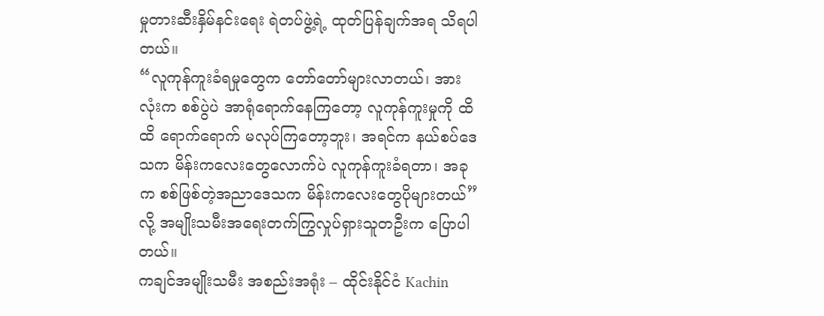မှုတားဆီးနှိမ်နင်းရေး ရဲတပ်ဖွဲ့ရဲ့ ထုတ်ပြန်ချက်အရ သိရပါတယ်။
“လူကုန်ကူးခံရမှုတွေက တော်တော်များလာတယ်၊ အားလုံးက စစ်ပွဲပဲ အာရုံရောက်နေကြတော့ လူကုန်ကူးမှုကို ထိထိ ရောက်ရောက် မလုပ်ကြတော့ဘူး၊ အရင်က နယ်စပ်ဒေသက မိန်းကလေးတွေလောက်ပဲ လူကုန်ကူးခံရတာ၊ အခုက စစ်ဖြစ်တဲ့အညာဒေသက မိန်းကလေးတွေပိုများတယ်”လို့ အမျိုးသမီးအရေးတက်ကြွလှုပ်ရှားသူတဦးက ပြောပါတယ်။
ကချင်အမျိုးသမီး အစည်းအရုံး – ထိုင်းနိုင်ငံ Kachin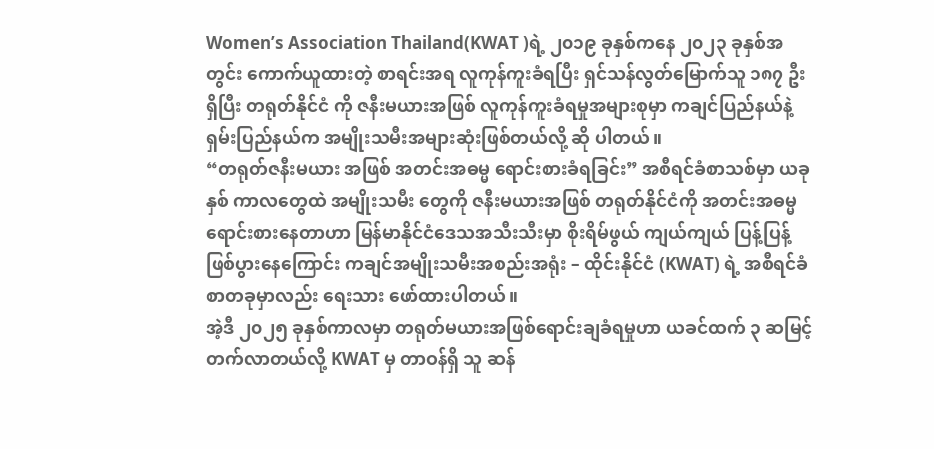Women’s Association Thailand(KWAT )ရဲ့ ၂၀၁၉ ခုနှစ်ကနေ ၂၀၂၃ ခုနှစ်အတွင်း ကောက်ယူထားတဲ့ စာရင်းအရ လူကုန်ကူးခံရပြီး ရှင်သန်လွတ်မြောက်သူ ၁၈၇ ဦး ရှိပြီး တရုတ်နိုင်ငံ ကို ဇနီးမယားအဖြစ် လူကုန်ကူးခံရမှုအများစုမှာ ကချင်ပြည်နယ်နဲ့ ရှမ်းပြည်နယ်က အမျိုးသမီးအများဆုံးဖြစ်တယ်လို့ ဆို ပါတယ်။
“တရုတ်ဇနီးမယား အဖြစ် အတင်းအဓမ္မ ရောင်းစားခံရခြင်း” အစီရင်ခံစာသစ်မှာ ယခုနှစ် ကာလတွေထဲ အမျိုးသမီး တွေကို ဇနီးမယားအဖြစ် တရုတ်နိုင်ငံကို အတင်းအဓမ္မ ရောင်းစားနေတာဟာ မြန်မာနိုင်ငံဒေသအသီးသီးမှာ စိုးရိမ်ဖွယ် ကျယ်ကျယ် ပြန့်ပြန့် ဖြစ်ပွားနေကြောင်း ကချင်အမျိုးသမီးအစည်းအရုံး – ထိုင်းနိုင်ငံ (KWAT) ရဲ့ အစီရင်ခံစာတခုမှာလည်း ရေးသား ဖော်ထားပါတယ်။
အဲ့ဒီ ၂၀၂၅ ခုနှစ်ကာလမှာ တရုတ်မယားအဖြစ်ရောင်းချခံရမှုဟာ ယခင်ထက် ၃ ဆမြင့်တက်လာတယ်လို့ KWAT မှ တာဝန်ရှိ သူ ဆန်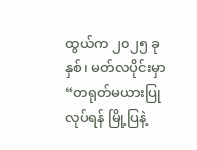ထွယ်က ၂၀၂၅ ခုနှစ်၊ မတ်လပိုင်းမှာ “တရုတ်မယားပြုလုပ်ရန် မြို့ပြနဲ့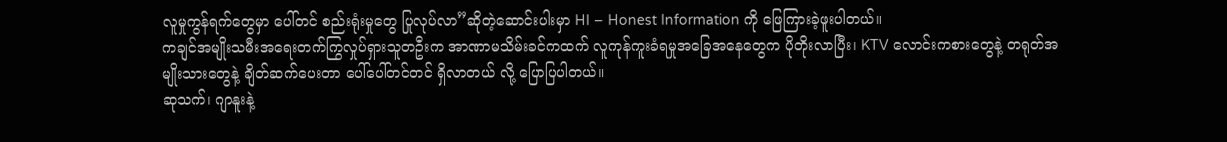လူမှုကွန်ရက်တွေမှာ ပေါ်တင် စည်းရုံးမှုတွေ ပြုလုပ်လာ”ဆိုတဲ့ဆောင်းပါးမှာ HI – Honest Information ကို ဖြေကြားခဲ့ဖူးပါတယ်။
ကချင်အမျိုးသမီးအရေးတက်ကြွလှုပ်ရှားသူတဦးက အာဏာမသိမ်းခင်ကထက် လူကုန်ကူးခံရမှုအခြေအနေတွေက ပိုတိုးလာပြီး၊ KTV လောင်းကစားတွေနဲ့ တရုတ်အမျိုးသားတွေနဲ့ ချိတ်ဆက်ပေးတာ ပေါ်ပေါ်တင်တင် ရှိလာတယ် လို့ ပြောပြပါတယ်။
ဆုသက်၊ ဂျာနူးနဲ့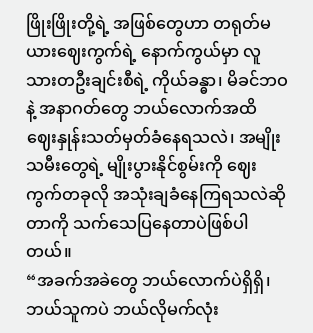ဖြိုးဖြိုးတို့ရဲ့ အဖြစ်တွေဟာ တရုတ်မယားဈေးကွက်ရဲ့ နောက်ကွယ်မှာ လူသားတဦးချင်းစီရဲ့ ကိုယ်ခန္ဓာ၊ မိခင်ဘဝနဲ့ အနာဂတ်တွေ ဘယ်လောက်အထိ ဈေးနှုန်းသတ်မှတ်ခံနေရသလဲ၊ အမျိုးသမီးတွေရဲ့ မျိုးပွားနိုင်စွမ်းကို ဈေးကွက်တခုလို အသုံးချခံနေကြရသလဲဆိုတာကို သက်သေပြနေတာပဲဖြစ်ပါတယ်။
“အခက်အခဲတွေ ဘယ်လောက်ပဲရှိရှိ၊ ဘယ်သူကပဲ ဘယ်လိုမက်လုံး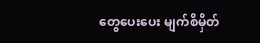တွေပေးပေး မျက်စိမှိတ်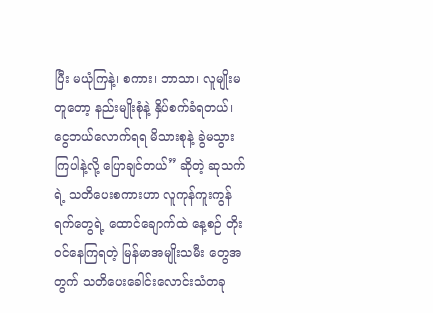ပြီး မယုံကြနဲ့၊ စကား၊ ဘာသာ၊ လူမျိုးမတူတော့ နည်းမျိုးစုံနဲ့ နှိပ်စက်ခံရတယ်၊ ငွေဘယ်လောက်ရရ မိသားစုနဲ့ ခွဲမသွားကြပါနဲ့လို့ ပြောချင်တယ်” ဆိုတဲ့ ဆုသက်ရဲ့ သတိပေးစကားဟာ လူကုန်ကူးကွန်ရက်တွေရဲ့ ထောင်ချောက်ထဲ နေ့စဉ် တိုးဝင်နေကြရတဲ့ မြန်မာအမျိုးသမီး တွေအတွက် သတိပေးခေါင်းလောင်းသံတခု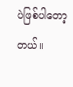ပဲဖြစ်ပါတော့တယ်။